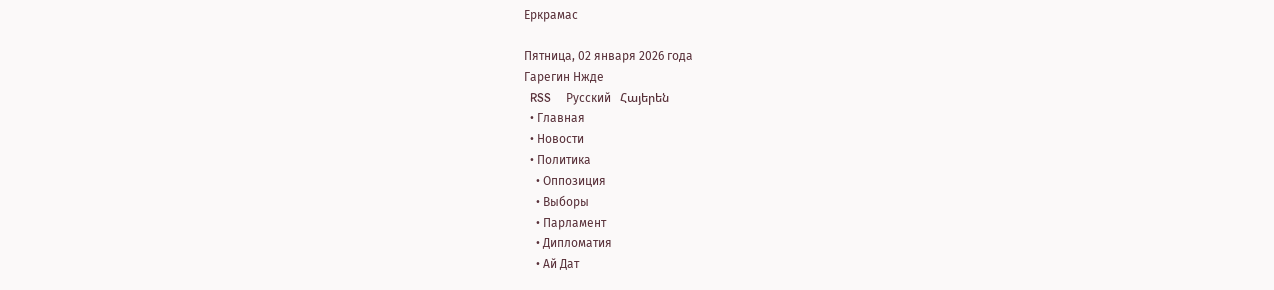Еркрамас

Пятница, 02 января 2026 года
Гарегин Нжде
  RSS     Русский   Հայերեն
  • Главная
  • Новости
  • Политика
    • Оппозиция
    • Выборы
    • Парламент
    • Дипломатия
    • Ай Дат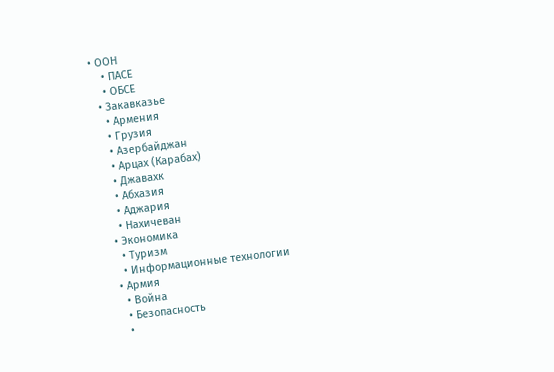• ООН
    • ПАСЕ
    • ОБСЕ
  • Закавказье
    • Армения
    • Грузия
    • Азербайджан
    • Арцах (Карабах)
    • Джавахк
    • Абхазия
    • Аджария
    • Нахичеван
  • Экономика
    • Туризм
    • Информационные технологии
  • Армия
    • Война
    • Безопасность
    •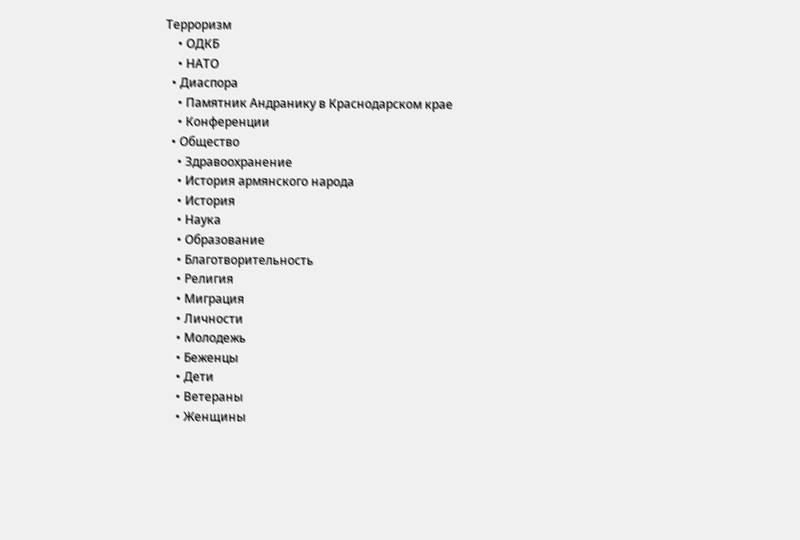Терроризм
    • ОДКБ
    • НАТО
  • Диаспора
    • Памятник Андранику в Краснодарском крае
    • Конференции
  • Общество
    • Здравоохранение
    • История армянского народа
    • История
    • Наука
    • Образование
    • Благотворительность
    • Религия
    • Миграция
    • Личности
    • Молодежь
    • Беженцы
    • Дети
    • Ветераны
    • Женщины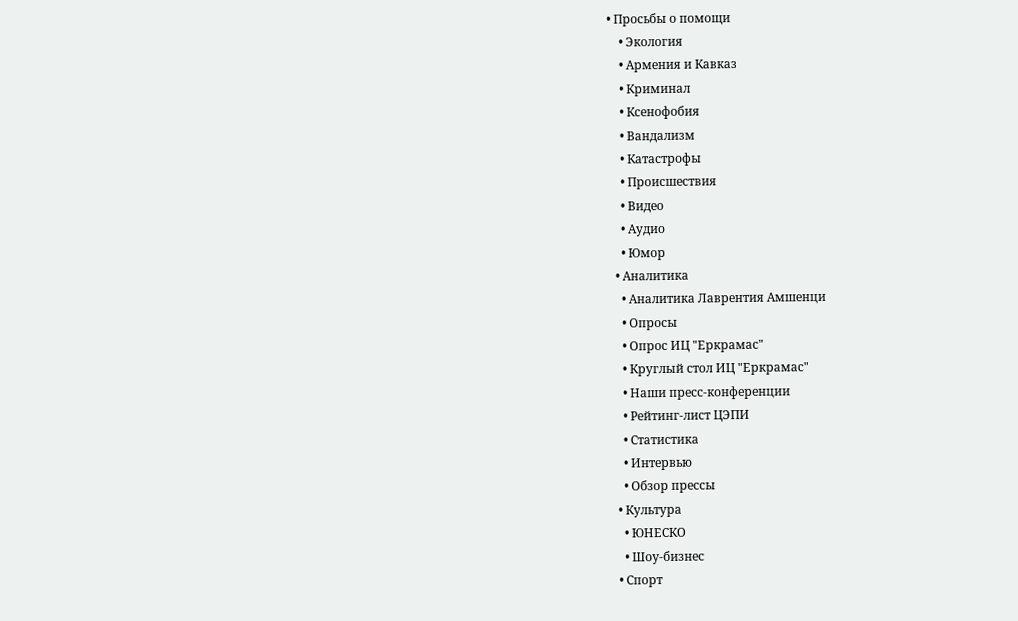• Просьбы о помощи
    • Экология
    • Армения и Кавказ
    • Криминал
    • Ксенофобия
    • Вандализм
    • Катастрофы
    • Происшествия
    • Видео
    • Аудио
    • Юмор
  • Аналитика
    • Аналитика Лаврентия Амшенци
    • Опросы
    • Опрос ИЦ "Еркрамас"
    • Круглый стол ИЦ "Еркрамас"
    • Наши пресс-конференции
    • Рейтинг-лист ЦЭПИ
    • Статистика
    • Интервью
    • Обзор прессы
  • Культура
    • ЮНЕСКО
    • Шоу-бизнес
  • Спорт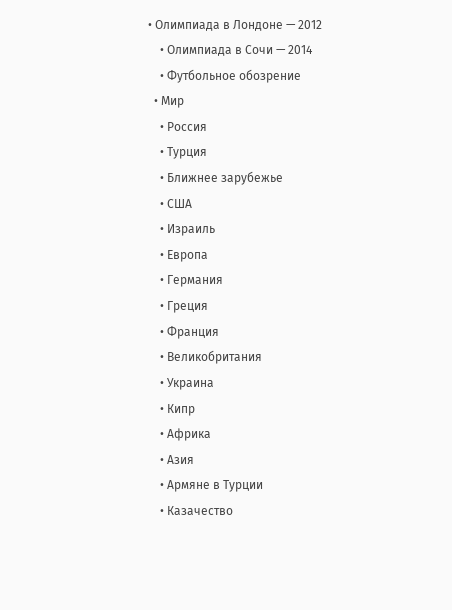• Олимпиада в Лондоне — 2012
    • Олимпиада в Сочи — 2014
    • Футбольное обозрение
  • Мир
    • Россия
    • Турция
    • Ближнее зарубежье
    • США
    • Израиль
    • Европа
    • Германия
    • Греция
    • Франция
    • Великобритания
    • Украина
    • Кипр
    • Африка
    • Азия
    • Армяне в Турции
    • Казачество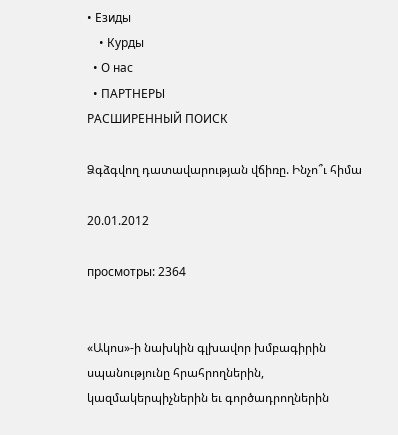• Езиды
    • Курды
  • О нас
  • ПАРТНЕРЫ
РАСШИРЕННЫЙ ПОИСК

Ձգձգվող դատավարության վճիռը. Ինչո՞ւ հիմա

20.01.2012

просмотры: 2364


«Ակոս»-ի նախկին գլխավոր խմբագիրին սպանությունը հրահրողներին, կազմակերպիչներին եւ գործադրողներին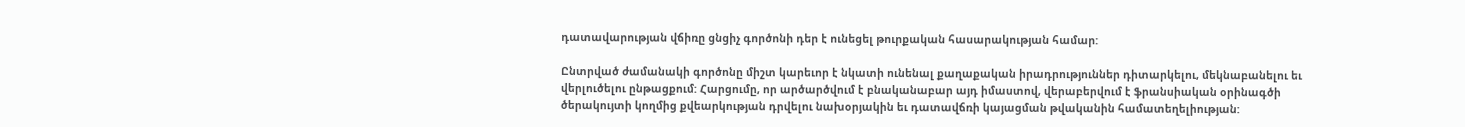դատավարության վճիռը ցնցիչ գործոնի դեր է ունեցել թուրքական հասարակության համար:

Ընտրված ժամանակի գործոնը միշտ կարեւոր է նկատի ունենալ քաղաքական իրադրություններ դիտարկելու, մեկնաբանելու եւ վերլուծելու ընթացքում: Հարցումը, որ արծարծվում է բնականաբար այդ իմաստով, վերաբերվում է ֆրանսիական օրինագծի ծերակույտի կողմից քվեարկության դրվելու նախօրյակին եւ դատավճռի կայացման թվականին համատեղելիության: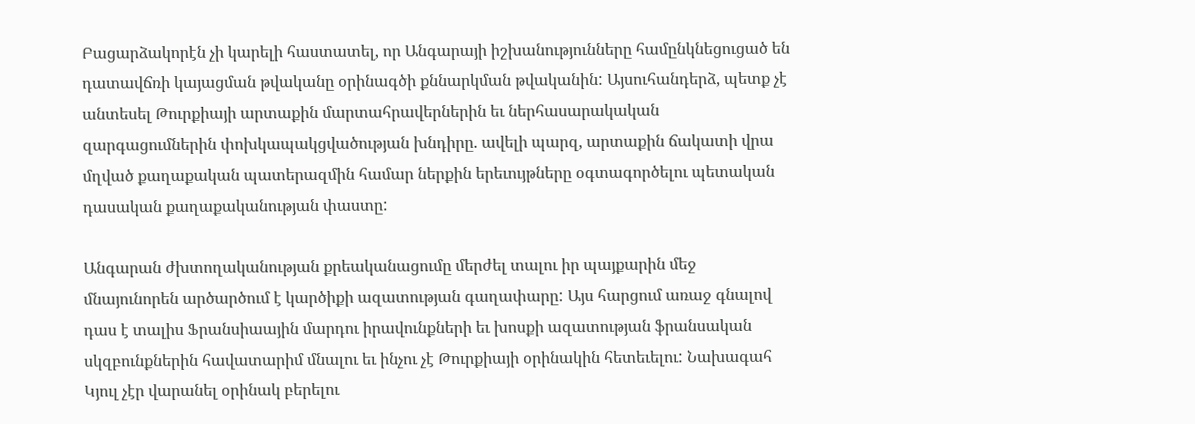Բացարձակորէն չի կարելի հաստատել, որ Անգարայի իշխանությունները համընկնեցուցած են դատավճռի կայացման թվականը օրինագծի քննարկման թվականին: Այսուհանդերձ, պետք չէ անտեսել Թուրքիայի արտաքին մարտահրավերներին եւ ներհասարակական զարգացումներին փոխկապակցվածության խնդիրը. ավելի պարզ, արտաքին ճակատի վրա մղված քաղաքական պատերազմին համար ներքին երեւույթները օգտագործելու պետական դասական քաղաքականության փաստը:

Անգարան ժխտողականության քրեականացումը մերժել տալու իր պայքարին մեջ մնայունորեն արծարծում է կարծիքի ազատության գաղափարը: Այս հարցում առաջ գնալով դաս է տալիս Ֆրանսիաային մարդու իրավունքների եւ խոսքի ազատության ֆրանսական սկզբունքներին հավատարիմ մնալու եւ ինչու չէ Թուրքիայի օրինակին հետեւելու: Նախագահ Կյուլ չէր վարանել օրինակ բերելու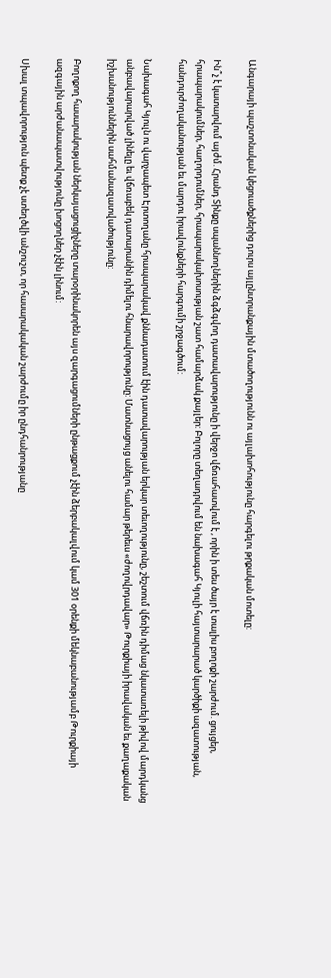Անգարայի պաշտոնական կեցուածքներից դուրս այլընտրանքային մտածողությունն ու այլախոհությունը հարգելու թրքական մոտելը:

Ին՞չ է կատարվում այժմ. Հրանդ Տինքը սպաննողներին ձգձգվող դատավարությունը ի վերջո վճռահատվում է , որին ի տես ծայր է տալիս բողոքի շարժում. ցույցեր, հրապարակումներ, հաղորդումներ, հրապարակախոսության շատ համարձակ քայլեր: Բոլորը տեղադրվում են նախագահ Կյուլի հայտարարած կարծիքի ազատության, հանդուրժողականության եւ մարդու իրավունքների հարգումի շրջագծում:

Նախագահ Կյուլն ու վարչապետ Էրտողանը հրապարակավ քննադատում էին դատավարության երկար տեւողությունը, շեշտում վճռին դիմաց նկատառելի թիվով մարդկանց անբավարարված լինելը եւ վճռաբեկ դատարանին դիմելու հնարավորությունը: Մատնացույց անելու համար թերեւս «ժողովրդավար» Թուրքիայի իրավական եւ քաղաքական իշխանություններին սահմանազատվածությունը:

Բողոքող հասարակության ներկայացուցիչները տարօրինակորեն այս զարգացումների ընթացքում չէին ձերբակալվում կամ 301 օրենքի մեկնաբանությամբ Թուրքիայի ազգային արժանապատվությունը խոցողներ չէին լինում:

Սխալ տպավորություն պետք չէ ստեղծվի անշուշտ, որ հասարակական շարժումը իր ընդհանրությանը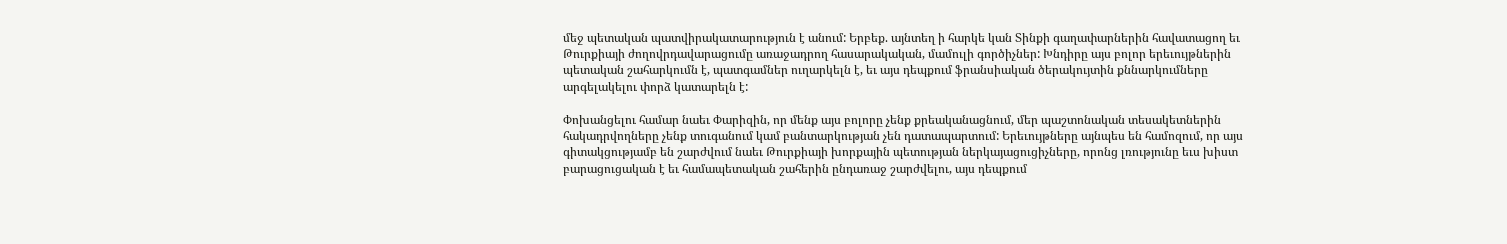մեջ պետական պատվիրակատարություն է անում: Երբեք. այնտեղ ի հարկե կան Տինքի գաղափարներին հավատացող եւ Թուրքիայի ժողովրդավարացումը առաջադրող հասարակական, մամուլի գործիչներ: Խնդիրը այս բոլոր երեւույթներին պետական շահարկումն է, պատգամներ ուղարկելն է, եւ այս դեպքում ֆրանսիական ծերակույտին քննարկումները արգելակելու փորձ կատարելն է:

Փոխանցելու համար նաեւ Փարիզին, որ մենք այս բոլորը չենք քրեականացնում, մեր պաշտոնական տեսակետներին հակադրվողները չենք տուգանում կամ բանտարկության չեն դատապարտում: Երեւույթները այնպես են համոզում, որ այս գիտակցությամբ են շարժվում նաեւ Թուրքիայի խորքային պետության ներկայացուցիչները, որոնց լռությունը եւս խիստ բարացուցական է եւ համապետական շահերին ընդառաջ շարժվելու, այս դեպքում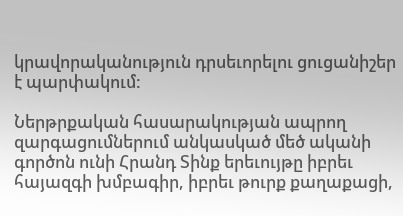կրավորականություն դրսեւորելու ցուցանիշեր է պարփակում:

Ներթրքական հասարակության ապրող զարգացումներում անկասկած մեծ ականի գործոն ունի Հրանդ Տինք երեւույթը իբրեւ հայազգի խմբագիր, իբրեւ թուրք քաղաքացի,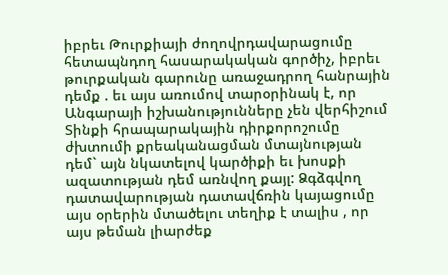իբրեւ Թուրքիայի ժողովրդավարացումը հետապնդող հասարակական գործիչ, իբրեւ թուրքական գարունը առաջադրող հանրային դեմք . եւ այս առումով տարօրինակ է, որ Անգարայի իշխանությունները չեն վերհիշում Տինքի հրապարակային դիրքորոշումը ժխտումի քրեականացման մտայնության դեմ` այն նկատելով կարծիքի եւ խոսքի ազատության դեմ առնվող քայլ: Ձգձգվող դատավարության դատավճռին կայացումը այս օրերին մտածելու տեղիք է տալիս , որ այս թեման լիարժեք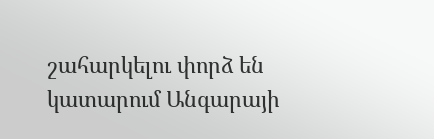շահարկելու փորձ են կատարում Անգարայի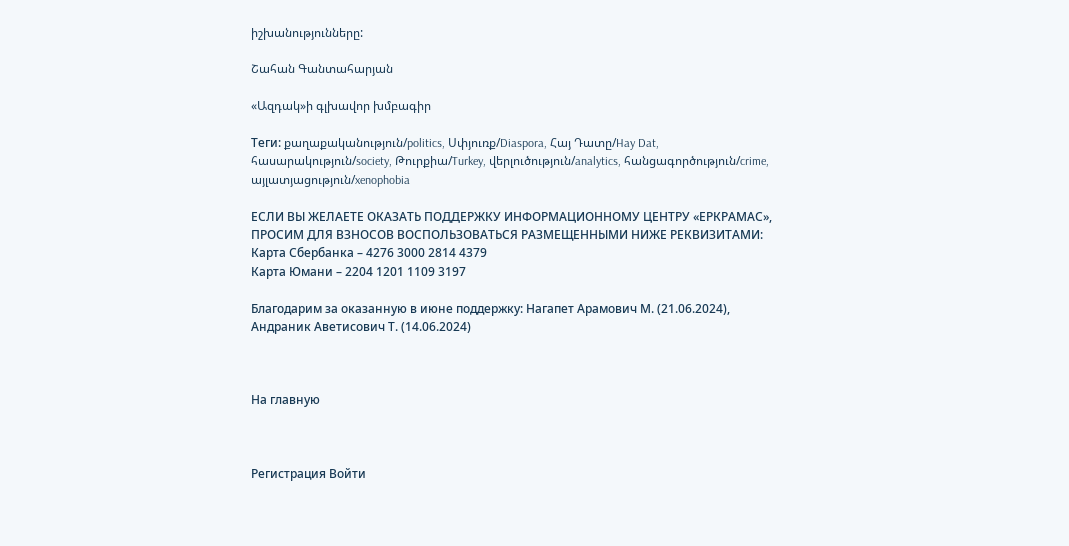իշխանությունները:

Շահան Գանտահարյան

«Ազդակ»ի գլխավոր խմբագիր

Теги: քաղաքականություն/politics, Սփյուռք/Diaspora, Հայ Դատը/Hay Dat, հասարակություն/society, Թուրքիա/Turkey, վերլուծություն/analytics, հանցագործություն/crime, այլատյացություն/xenophobia

ЕСЛИ ВЫ ЖЕЛАЕТЕ ОКАЗАТЬ ПОДДЕРЖКУ ИНФОРМАЦИОННОМУ ЦЕНТРУ «ЕРКРАМАС», ПРОСИМ ДЛЯ ВЗНОСОВ ВОСПОЛЬЗОВАТЬСЯ РАЗМЕЩЕННЫМИ НИЖЕ РЕКВИЗИТАМИ:
Карта Сбербанка – 4276 3000 2814 4379
Карта Юмани – 2204 1201 1109 3197

Благодарим за оказанную в июне поддержку: Нагапет Арамович М. (21.06.2024), Андраник Аветисович Т. (14.06.2024)



На главную



Регистрация Войти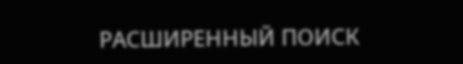РАСШИРЕННЫЙ ПОИСК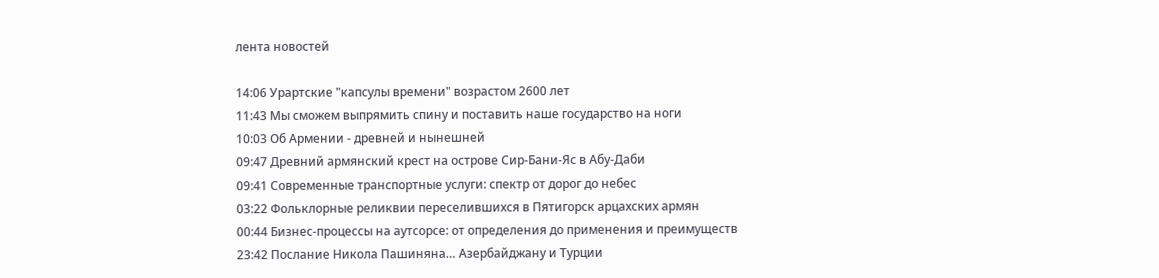лента новостей

14:06 Урартские "капсулы времени" возрастом 2600 лет
11:43 Мы сможем выпрямить спину и поставить наше государство на ноги
10:03 Об Армении - древней и нынешней
09:47 Древний армянский крест на острове Cир-Бани-Яс в Абу-Даби
09:41 Современные транспортные услуги: спектр от дорог до небес
03:22 Фольклорные реликвии переселившихся в Пятигорск арцахских армян
00:44 Бизнес-процессы на аутсорсе: от определения до применения и преимуществ
23:42 Послание Никола Пашиняна… Азербайджану и Турции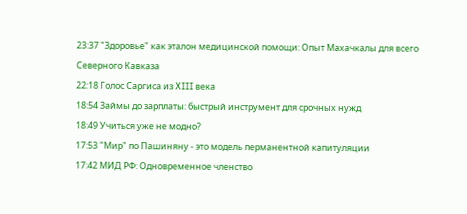23:37 "Здоровье" как эталон медицинской помощи: Опыт Махачкалы для всего Северного Кавказа
22:18 Голос Саргиса из XIII века
18:54 Займы до зарплаты: быстрый инструмент для срочных нужд
18:49 Учиться уже не модно?
17:53 "Мир" по Пашиняну - это модель перманентной капитуляции
17:42 МИД РФ: Одновременное членство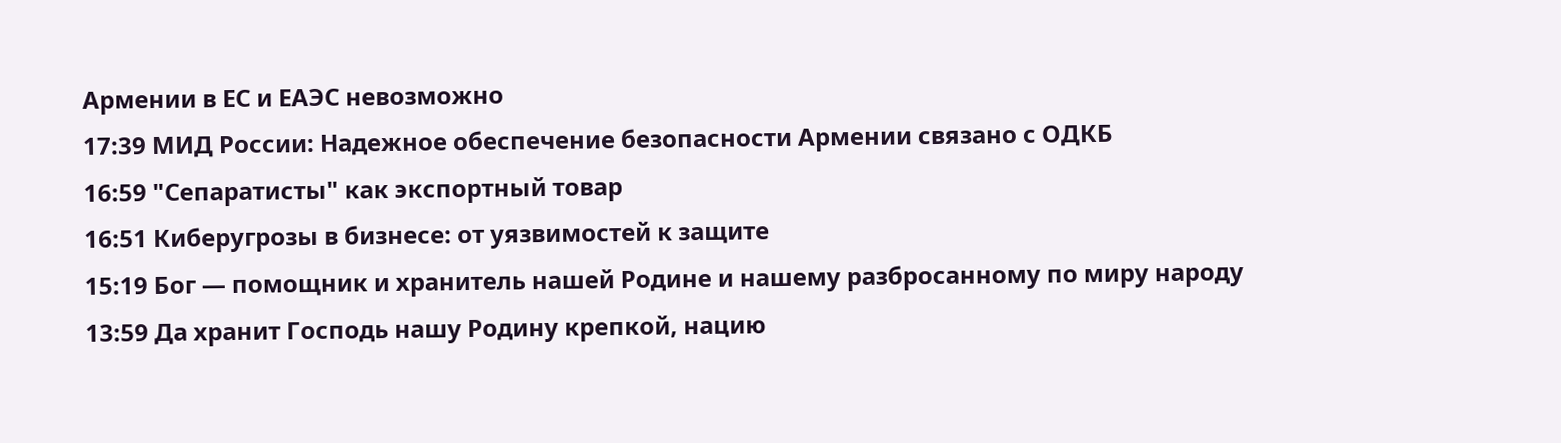Армении в ЕС и ЕАЭС невозможно
17:39 МИД России: Надежное обеспечение безопасности Армении связано с ОДКБ
16:59 "Сепаратисты" как экспортный товар
16:51 Киберугрозы в бизнесе: от уязвимостей к защите
15:19 Бог — помощник и хранитель нашей Родине и нашему разбросанному по миру народу
13:59 Да хранит Господь нашу Родину крепкой, нацию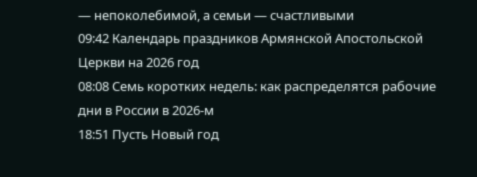— непоколебимой, а семьи — счастливыми
09:42 Календарь праздников Армянской Апостольской Церкви на 2026 год
08:08 Семь коротких недель: как распределятся рабочие дни в России в 2026-м
18:51 Пусть Новый год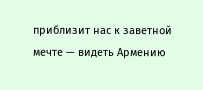приблизит нас к заветной мечте — видеть Армению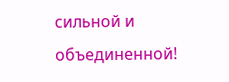сильной и объединенной!